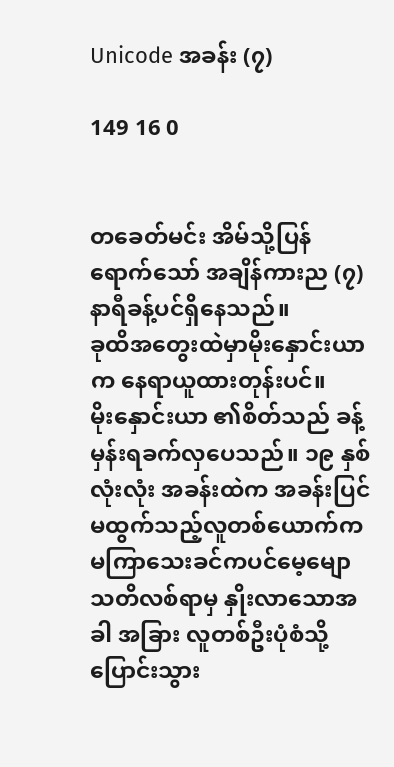Unicode အခန်း (၇)

149 16 0


တခေတ်မင်း အိမ်သို့ပြန်ရောက်သော် အချိန်ကားည (၇) နာရီခန့်ပင်ရှိနေသည်။
ခုထိအတွေးထဲမှာမိုးနှောင်းယာ က နေရာယူထားတုန်းပင်။
မိုးနှောင်းယာ ၏စိတ်သည် ခန့်မှန်းရခက်လှပေသည်။ ၁၉ နှစ်လုံးလုံး အခန်းထဲက အခန်းပြင်မထွက်သည့်လူတစ်ယောက်က မကြာသေးခင်ကပင်မေ့မျောသတိလစ်ရာမှ နှိုးလာသောအခါ အခြား လူတစ်ဦးပုံစံသို့ပြောင်းသွား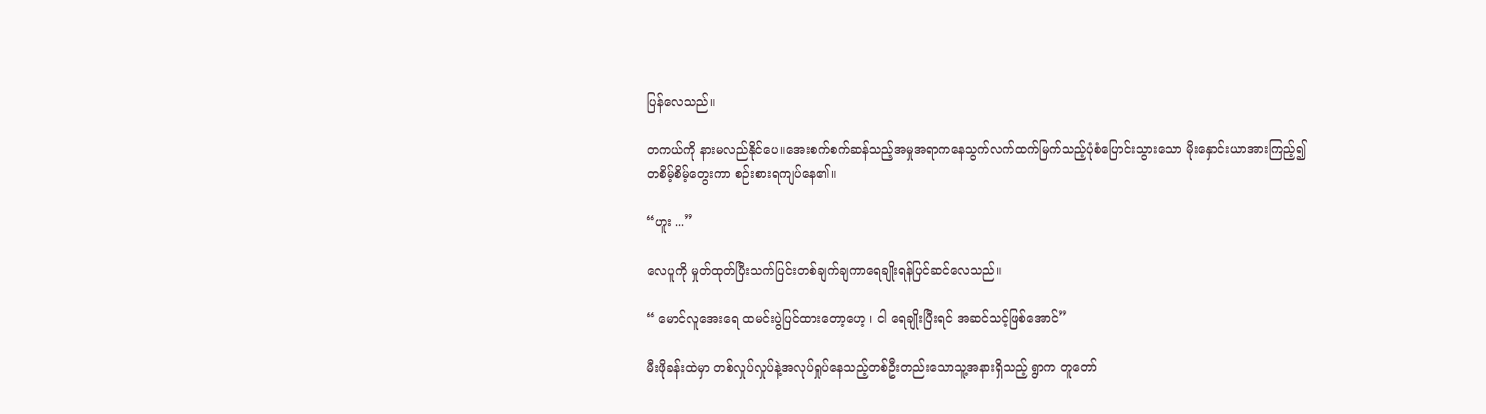ပြန်လေသည်။

တကယ်ကို နားမလည်နိုင်ပေ။အေးစက်စက်ဆန်သည့်အမှုအရာကနေသွက်လက်ထက်မြက်သည့်ပုံစံပြောင်းသွားသော မိုးနှောင်းယာအားကြည့်၍
တစိမ့်စိမ့်တွေးကာ စဉ်းစားရကျပ်နေ၏။

“ဟူး ...”

လေပူကို မှုတ်ထုတ်ပြီးသက်ပြင်းတစ်ချက်ချကာရေချိုးရန်ပြင်ဆင်လေသည်။

“ မောင်လူအေးရေ ထမင်းပွဲပြင်ထားတော့ဟေ့ ၊ ငါ ရေချိုးပြီးရင် အဆင်သင့်ဖြစ်အောင်”

မီးဖိုခန်းထဲမှာ တစ်လှုပ်လှုပ်နဲ့အလုပ်ရှုပ်နေသည့်တစ်ဦးတည်းသောသူ့အနားရှိသည့် ရွာက တူတော်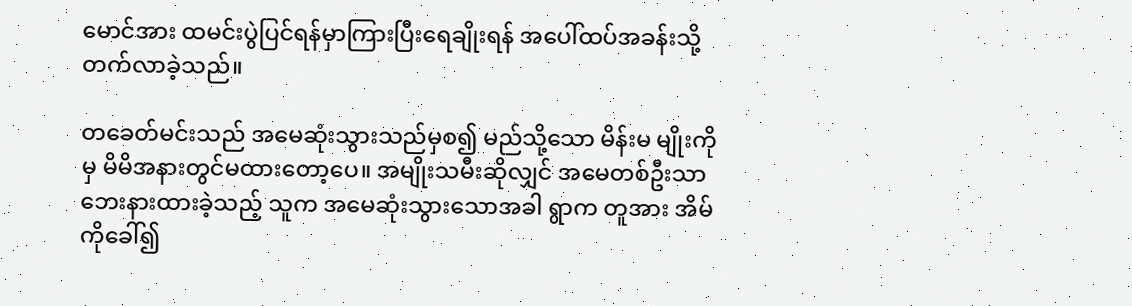မောင်အား ထမင်းပွဲပြင်ရန်မှာကြားပြီးရေချိုးရန် အပေါ်ထပ်အခန်းသို့တက်လာခဲ့သည်။

တခေတ်မင်းသည် အမေဆုံးသွားသည်မှစ၍ မည်သို့သော မိန်းမ မျိုးကိုမှ မိမိအနားတွင်မထားတော့ပေ။ အမျိုးသမီးဆိုလျှင် အမေတစ်ဦးသာ ဘေးနားထားခဲ့သည့် သူက အမေဆုံးသွားသောအခါ ရွာက တူအား အိမ်ကိုခေါ်၍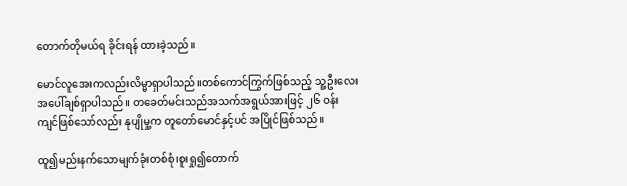တောက်တိုမယ်ရ ခိုင်းရန် ထားခဲ့သည်။

မောင်လူအေးကလည်းလိမ္မာရှာပါသည်။တစ်ကောင်ကြွက်ဖြစ်သည့် သူ့ဦးလေးအပေါ်ချစ်ရှာပါသည်။ တခေတ်မင်းသည်အသက်အရွယ်အားဖြင့် ၂၆ ဝန်းကျင်ဖြစ်သော်လည်း နုပျိုမှု့က တူတော်မောင်နှင့်ပင် အပြိုင်ဖြစ်သည်။

ထူ၍မည်းနက်သောမျက်ခုံးတစ်စုံ၊စူးရှု၍တောက်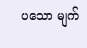ပသော မျက်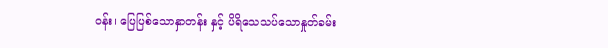ဝန်း၊ ပြေပြစ်သောနှာတန်း နှင့် ပိရိသေသပ်သောနှုတ်ခမ်း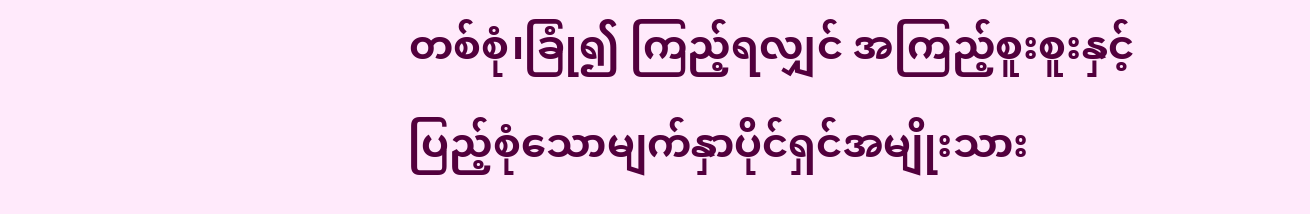တစ်စုံ၊ခြုံ၍ ကြည့်ရလျှင် အကြည့်စူးစူးနှင့် ပြည့်‌စုံသောမျက်နှာပိုင်ရှင်အမျိုးသား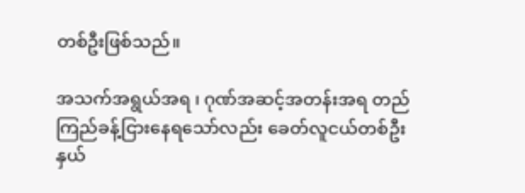တစ်ဦးဖြစ်သည်။

အသက်အရွယ်အရ ၊ ဂုဏ်အဆင့်အတန်းအရ တည်ကြည်ခန့်ငြားနေရသော်လည်း ခေတ်လူငယ်တစ်ဦးနှယ်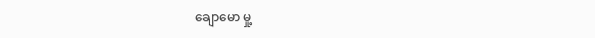ချောမော မှု့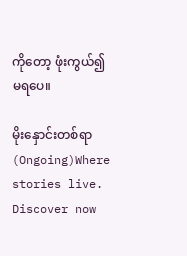ကိုတော့ ဖုံးကွယ်၍မရပေ။

မိုးနှောင်းတစ်ရာ (Ongoing)Where stories live. Discover now